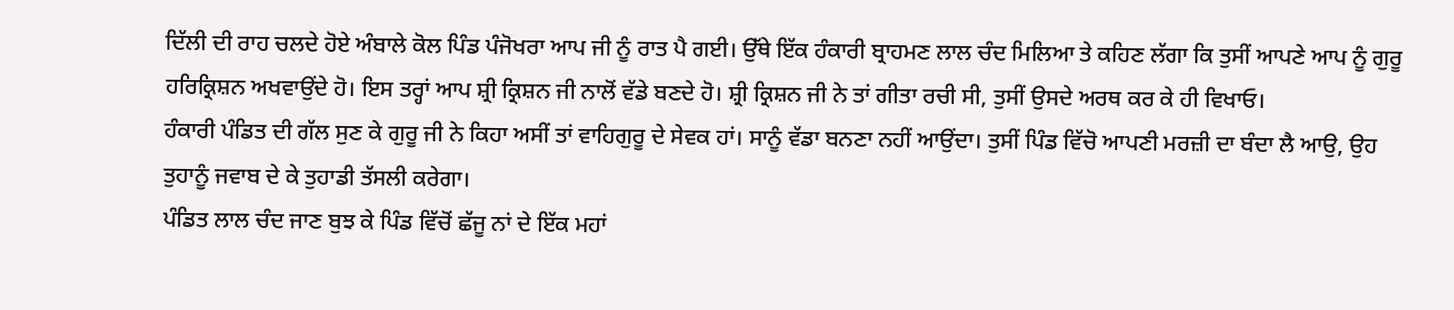ਦਿੱਲੀ ਦੀ ਰਾਹ ਚਲਦੇ ਹੋਏ ਅੰਬਾਲੇ ਕੋਲ ਪਿੰਡ ਪੰਜੋਖਰਾ ਆਪ ਜੀ ਨੂੰ ਰਾਤ ਪੈ ਗਈ। ਉੱਥੇ ਇੱਕ ਹੰਕਾਰੀ ਬ੍ਰਾਹਮਣ ਲਾਲ ਚੰਦ ਮਿਲਿਆ ਤੇ ਕਹਿਣ ਲੱਗਾ ਕਿ ਤੁਸੀਂ ਆਪਣੇ ਆਪ ਨੂੰ ਗੁਰੂ ਹਰਿਕ੍ਰਿਸ਼ਨ ਅਖਵਾਉਂਦੇ ਹੋ। ਇਸ ਤਰ੍ਹਾਂ ਆਪ ਸ਼੍ਰੀ ਕ੍ਰਿਸ਼ਨ ਜੀ ਨਾਲੋਂ ਵੱਡੇ ਬਣਦੇ ਹੋ। ਸ਼੍ਰੀ ਕ੍ਰਿਸ਼ਨ ਜੀ ਨੇ ਤਾਂ ਗੀਤਾ ਰਚੀ ਸੀ, ਤੁਸੀਂ ਉਸਦੇ ਅਰਥ ਕਰ ਕੇ ਹੀ ਵਿਖਾਓ।
ਹੰਕਾਰੀ ਪੰਡਿਤ ਦੀ ਗੱਲ ਸੁਣ ਕੇ ਗੁਰੂ ਜੀ ਨੇ ਕਿਹਾ ਅਸੀਂ ਤਾਂ ਵਾਹਿਗੁਰੂ ਦੇ ਸੇਵਕ ਹਾਂ। ਸਾਨੂੰ ਵੱਡਾ ਬਨਣਾ ਨਹੀਂ ਆਉਂਦਾ। ਤੁਸੀਂ ਪਿੰਡ ਵਿੱਚੋ ਆਪਣੀ ਮਰਜ਼ੀ ਦਾ ਬੰਦਾ ਲੈ ਆਉ, ਉਹ ਤੁਹਾਨੂੰ ਜਵਾਬ ਦੇ ਕੇ ਤੁਹਾਡੀ ਤੱਸਲੀ ਕਰੇਗਾ।
ਪੰਡਿਤ ਲਾਲ ਚੰਦ ਜਾਣ ਬੁਝ ਕੇ ਪਿੰਡ ਵਿੱਚੋਂ ਛੱਜੂ ਨਾਂ ਦੇ ਇੱਕ ਮਹਾਂ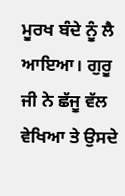ਮੂਰਖ ਬੰਦੇ ਨੂੰ ਲੈ ਆਇਆ। ਗੁਰੂ ਜੀ ਨੇ ਛੱਜੂ ਵੱਲ ਵੇਖਿਆ ਤੇ ਉਸਦੇ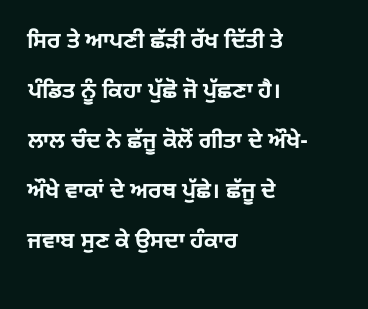ਸਿਰ ਤੇ ਆਪਣੀ ਛੱੜੀ ਰੱਖ ਦਿੱਤੀ ਤੇ ਪੰਡਿਤ ਨੂੰ ਕਿਹਾ ਪੁੱਛੋ ਜੋ ਪੁੱਛਣਾ ਹੈ। ਲਾਲ ਚੰਦ ਨੇ ਛੱਜੂ ਕੋਲੋਂ ਗੀਤਾ ਦੇ ਔਖੇ-ਔਖੇ ਵਾਕਾਂ ਦੇ ਅਰਥ ਪੁੱਛੇ। ਛੱਜੂ ਦੇ ਜਵਾਬ ਸੁਣ ਕੇ ਉਸਦਾ ਹੰਕਾਰ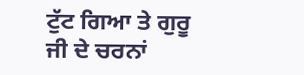ਟੁੱਟ ਗਿਆ ਤੇ ਗੁਰੂ ਜੀ ਦੇ ਚਰਨਾਂ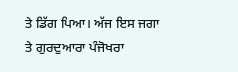ਤੇ ਡਿੱਗ ਪਿਆ। ਅੱਜ ਇਸ ਜਗਾ ਤੇ ਗੁਰਦੁਆਰਾ ਪੰਜੋਖਰਾ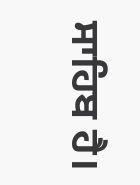ਸਾਹਿਬ ਹੈ।